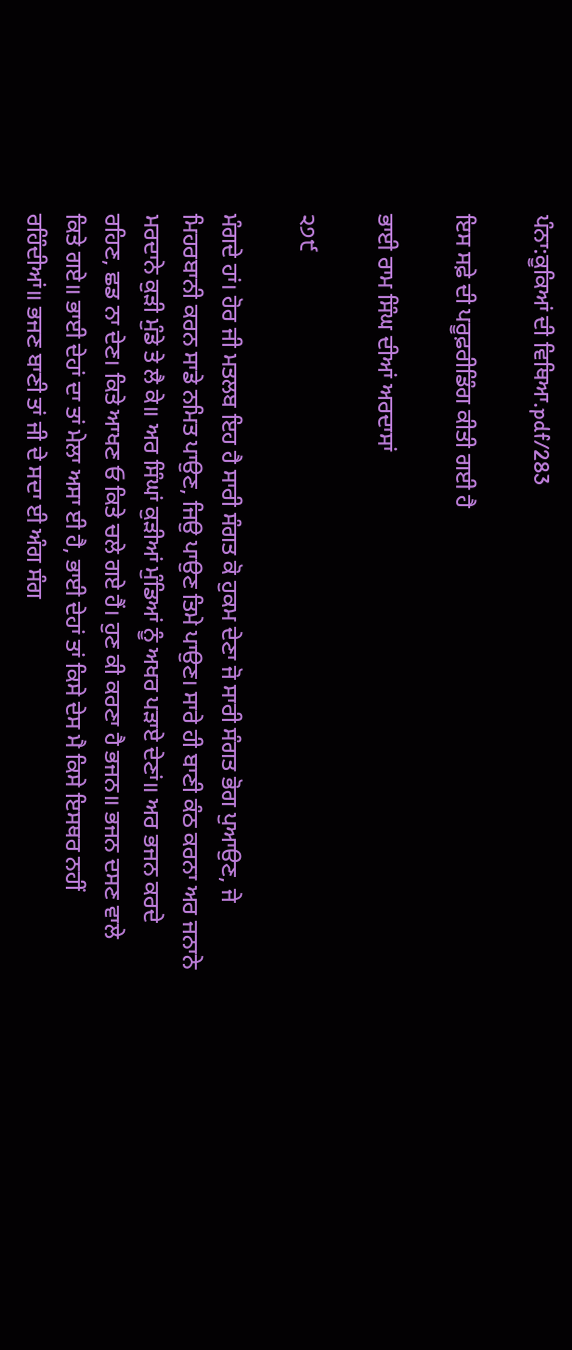ਪੰਨਾ:ਕੂਕਿਆਂ ਦੀ ਵਿਥਿਆ.pdf/283

ਇਸ ਸਫ਼ੇ ਦੀ ਪਰੂਫ਼ਰੀਡਿੰਗ ਕੀਤੀ ਗਈ ਹੈ

ਭਾਈ ਰਾਮ ਸਿੰਘ ਦੀਆਂ ਅਰਦਾਸਾਂ

੨੭੯

ਮੰਗਦੇ ਹਾਂ। ਹੋਰ ਜੀ ਮਤਲਬ ਇਹ ਹੈ ਸਾਰੀ ਸੰਗਤ ਕੋ ਹੁਕਮ ਦੇਣਾ ਜੋ ਸਾਰੀ ਸੰਗਤ ਭੋਗ ਪੁਆਉਣ, ਜੇ ਮਿਹਰਬਾਨੀ ਕਰਨ ਸਾਡੇ ਨਮਿਤ ਪਾਉਣ, ਜਿਉ ਪਾਉਣ ਤਿਮੇ ਪਾਉਣ। ਸਾਰੇ ਹੀ ਬਾਣੀ ਕੰਠ ਕਰਨਾ ਅਰ ਜਨਾਨੇ ਮਰਦਾਨੇ ਕੁੜੀ ਮੁੰਡੇ ਤੇ ਲੈ ਕੇ॥ ਅਰ ਸਿੰਘਾਂ ਕੁੜੀਆਂ ਮੁੰਡਿਆਂ ਨੂੰ ਅਖਰ ਪੜਾਏ ਦੇਣਾਂ॥ ਅਰ ਭਜਨ ਕਰਦੇ ਰਹਿਣ, ਛਡ ਨਾ ਦੇਣ। ਕਿਤੇ ਆਖਣ ਓ ਕਿਤੇ ਚਲੇ ਗਏ ਹੈਂ। ਹੁਣ ਕੀ ਕਰਣਾ ਹੈ ਭਜਨ॥ ਭਜਨ ਦਸਣ ਵਾਲੇ ਕਿਤੇ ਗਏ॥ ਭਾਈ ਦੇਹਾਂ ਦਾ ਤਾਂ ਮੇਲਾ ਅਸਾ ਈ ਹੈ, ਭਾਈ ਦੇਹਾਂ ਤਾਂ ਕਿਸੇ ਦੇਸ ਮੈ ਕਿਸੇ ਇਸਥਰ ਨਹੀਂ ਰਹਿੰਦੀਆਂ॥ ਭਜਣ ਬਾਣੀ ਤਾਂ ਜੀ ਦੇ ਸਦਾ ਈ ਅੰਗ ਸੰਗ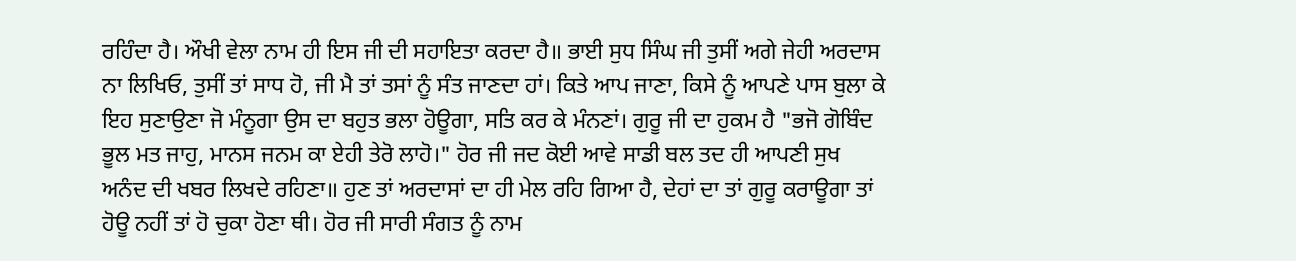ਰਹਿੰਦਾ ਹੈ। ਔਖੀ ਵੇਲਾ ਨਾਮ ਹੀ ਇਸ ਜੀ ਦੀ ਸਹਾਇਤਾ ਕਰਦਾ ਹੈ॥ ਭਾਈ ਸੁਧ ਸਿੰਘ ਜੀ ਤੁਸੀਂ ਅਗੇ ਜੇਹੀ ਅਰਦਾਸ ਨਾ ਲਿਖਿਓ, ਤੁਸੀਂ ਤਾਂ ਸਾਧ ਹੋ, ਜੀ ਮੈ ਤਾਂ ਤਸਾਂ ਨੂੰ ਸੰਤ ਜਾਣਦਾ ਹਾਂ। ਕਿਤੇ ਆਪ ਜਾਣਾ, ਕਿਸੇ ਨੂੰ ਆਪਣੇ ਪਾਸ ਬੁਲਾ ਕੇ ਇਹ ਸੁਣਾਉਣਾ ਜੋ ਮੰਨੂਗਾ ਉਸ ਦਾ ਬਹੁਤ ਭਲਾ ਹੋਊਗਾ, ਸਤਿ ਕਰ ਕੇ ਮੰਨਣਾਂ। ਗੁਰੂ ਜੀ ਦਾ ਹੁਕਮ ਹੈ "ਭਜੋ ਗੋਬਿੰਦ ਭੂਲ ਮਤ ਜਾਹੁ, ਮਾਨਸ ਜਨਮ ਕਾ ਏਹੀ ਤੇਰੋ ਲਾਹੋ।" ਹੋਰ ਜੀ ਜਦ ਕੋਈ ਆਵੇ ਸਾਡੀ ਬਲ ਤਦ ਹੀ ਆਪਣੀ ਸੁਖ ਅਨੰਦ ਦੀ ਖਬਰ ਲਿਖਦੇ ਰਹਿਣਾ॥ ਹੁਣ ਤਾਂ ਅਰਦਾਸਾਂ ਦਾ ਹੀ ਮੇਲ ਰਹਿ ਗਿਆ ਹੈ, ਦੇਹਾਂ ਦਾ ਤਾਂ ਗੁਰੂ ਕਰਾਊਗਾ ਤਾਂ ਹੋਊ ਨਹੀਂ ਤਾਂ ਹੋ ਚੁਕਾ ਹੋਣਾ ਥੀ। ਹੋਰ ਜੀ ਸਾਰੀ ਸੰਗਤ ਨੂੰ ਨਾਮ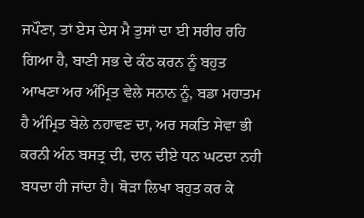ਜਪੌਣਾ, ਤਾਂ ਏਸ ਦੇਸ ਮੈ ਤੁਸਾਂ ਦਾ ਈ ਸਰੀਰ ਰਹਿ ਗਿਆ ਹੈ, ਬਾਣੀ ਸਭ ਦੇ ਕੰਠ ਕਰਨ ਨੂੰ ਬਹੁਤ ਆਖਣਾ ਅਰ ਅੰਮ੍ਰਿਤ ਵੇਲੇ ਸਨਾਨ ਨੂੰ, ਬਡਾ ਮਹਾਤਮ ਹੈ ਅੰਮ੍ਰਿਤ ਬੇਲੇ ਨਹਾਵਣ ਦਾ, ਅਰ ਸਕਤਿ ਸੇਵਾ ਭੀ ਕਰਨੀ ਅੰਨ ਬਸਤ੍ਰ ਦੀ, ਦਾਨ ਦੀਏ ਧਨ ਘਟਦਾ ਨਹੀ ਬਧਦਾ ਹੀ ਜਾਂਦਾ ਹੈ। ਥੋੜਾ ਲਿਖਾ ਬਹੁਤ ਕਰ ਕੇ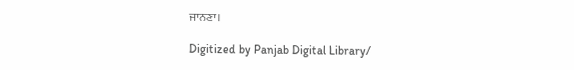ਜਾਨਣਾ।

Digitized by Panjab Digital Library/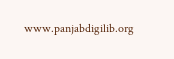www.panjabdigilib.org